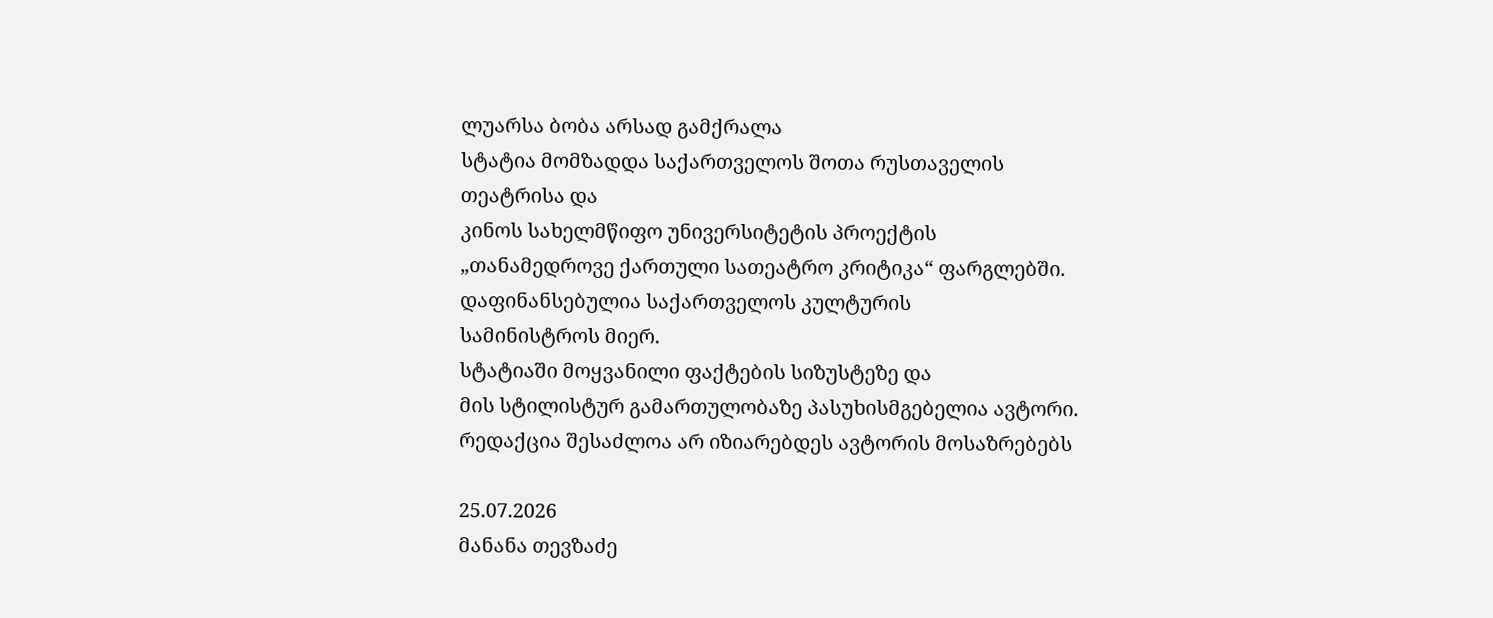ლუარსა ბობა არსად გამქრალა
სტატია მომზადდა საქართველოს შოთა რუსთაველის თეატრისა და
კინოს სახელმწიფო უნივერსიტეტის პროექტის
„თანამედროვე ქართული სათეატრო კრიტიკა“ ფარგლებში.
დაფინანსებულია საქართველოს კულტურის
სამინისტროს მიერ.
სტატიაში მოყვანილი ფაქტების სიზუსტეზე და
მის სტილისტურ გამართულობაზე პასუხისმგებელია ავტორი.
რედაქცია შესაძლოა არ იზიარებდეს ავტორის მოსაზრებებს

25.07.2026
მანანა თევზაძე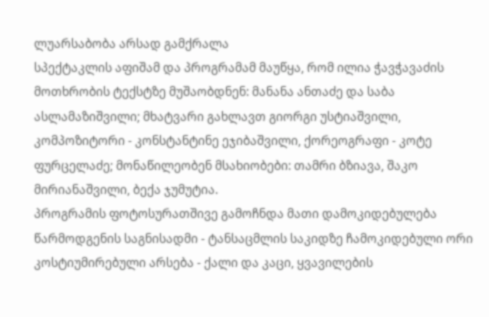ლუარსაბობა არსად გამქრალა
სპექტაკლის აფიშამ და პროგრამამ მაუწყა, რომ ილია ჭავჭავაძის მოთხრობის ტექსტზე მუშაობდნენ: მანანა ანთაძე და საბა ასლამაზიშვილი; მხატვარი გახლავთ გიორგი უსტიაშვილი, კომპოზიტორი - კონსტანტინე ეჯიბაშვილი, ქორეოგრაფი - კოტე ფურცელაძე; მონაწილეობენ მსახიობები: თამრი ბზიავა, შაკო მირიანაშვილი, ბექა ჯუმუტია.
პროგრამის ფოტოსურათშივე გამოჩნდა მათი დამოკიდებულება წარმოდგენის საგნისადმი - ტანსაცმლის საკიდზე ჩამოკიდებული ორი კოსტიუმირებული არსება - ქალი და კაცი, ყვავილების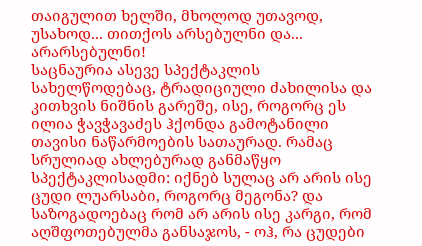თაიგულით ხელში, მხოლოდ უთავოდ, უსახოდ... თითქოს არსებულნი და... არარსებულნი!
საცნაურია ასევე სპექტაკლის სახელწოდებაც, ტრადიციული ძახილისა და კითხვის ნიშნის გარეშე, ისე, როგორც ეს ილია ჭავჭავაძეს ჰქონდა გამოტანილი თავისი ნაწარმოების სათაურად. რამაც სრულიად ახლებურად განმაწყო სპექტაკლისადმი: იქნებ სულაც არ არის ისე ცუდი ლუარსაბი, როგორც მეგონა? და საზოგადოებაც რომ არ არის ისე კარგი, რომ აღშფოთებულმა განსაჯოს, - ოჰ, რა ცუდები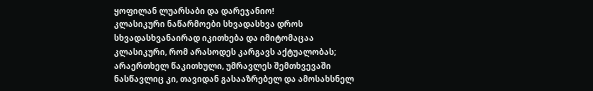ყოფილან ლუარსაბი და დარეჯანიო!
კლასიკური ნაწარმოები სხვადასხვა დროს სხვადასხვანაირად იკითხება და იმიტომაცაა კლასიკური, რომ არასოდეს კარგავს აქტუალობას; არაერთხელ წაკითხული, უმრავლეს შემთხვევაში ნასწავლიც კი, თავიდან გასააზრებელ და ამოსახსნელ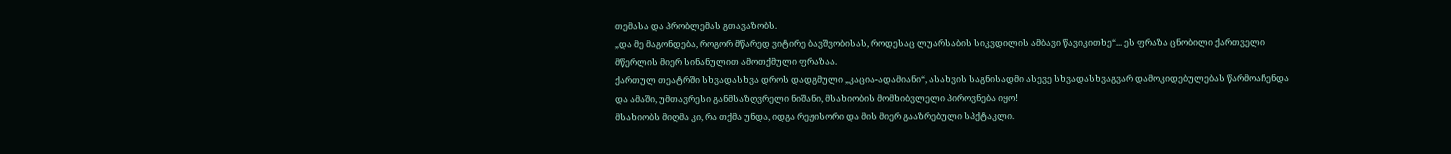თემასა და პრობლემას გთავაზობს.
„და მე მაგონდება, როგორ მწარედ ვიტირე ბავშვობისას, როდესაც ლუარსაბის სიკვდილის ამბავი წავიკითხე“... ეს ფრაზა ცნობილი ქართველი მწერლის მიერ სინანულით ამოთქმული ფრაზაა.
ქართულ თეატრში სხვადასხვა დროს დადგმული „კაცია-ადამიანი“, ასახვის საგნისადმი ასევე სხვადასხვაგვარ დამოკიდებულებას წარმოაჩენდა და ამაში, უმთავრესი განმსაზღვრელი ნიშანი, მსახიობის მომხიბვლელი პიროვნება იყო!
მსახიობს მიღმა კი, რა თქმა უნდა, იდგა რეჟისორი და მის მიერ გააზრებული სპქტაკლი.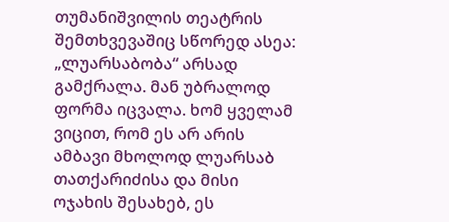თუმანიშვილის თეატრის შემთხვევაშიც სწორედ ასეა:
„ლუარსაბობა“ არსად გამქრალა. მან უბრალოდ ფორმა იცვალა. ხომ ყველამ ვიცით, რომ ეს არ არის ამბავი მხოლოდ ლუარსაბ თათქარიძისა და მისი ოჯახის შესახებ, ეს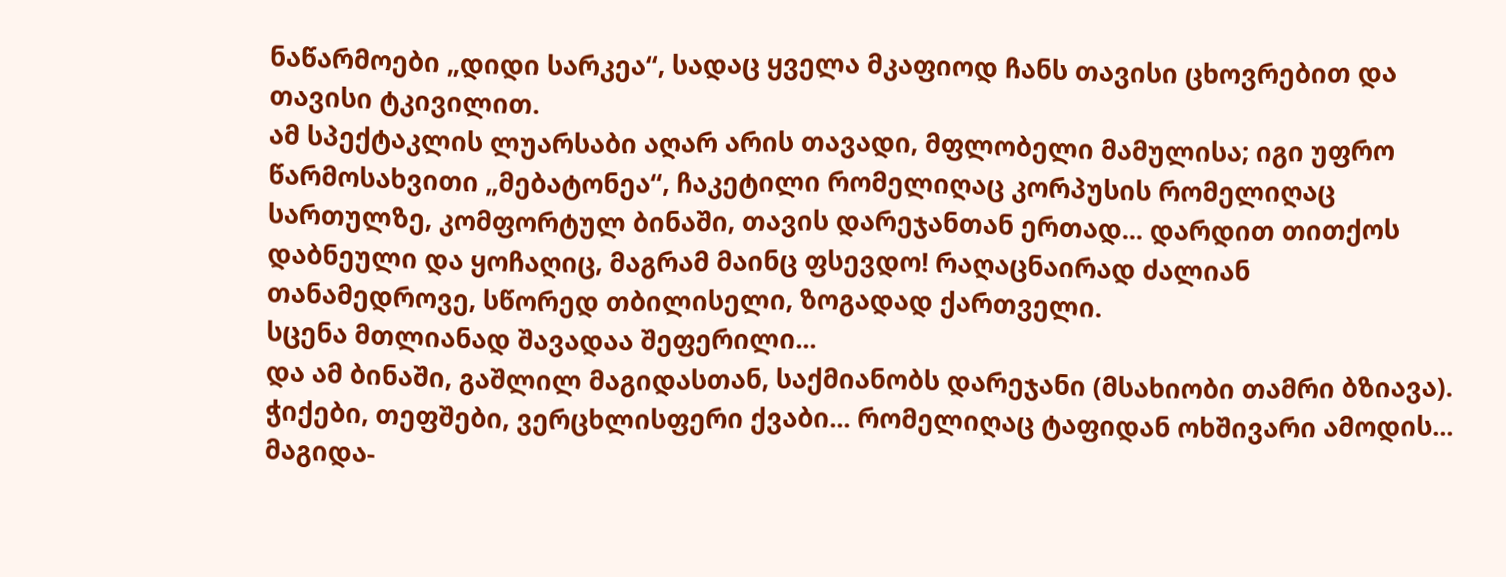ნაწარმოები „დიდი სარკეა“, სადაც ყველა მკაფიოდ ჩანს თავისი ცხოვრებით და თავისი ტკივილით.
ამ სპექტაკლის ლუარსაბი აღარ არის თავადი, მფლობელი მამულისა; იგი უფრო წარმოსახვითი „მებატონეა“, ჩაკეტილი რომელიღაც კორპუსის რომელიღაც სართულზე, კომფორტულ ბინაში, თავის დარეჯანთან ერთად... დარდით თითქოს დაბნეული და ყოჩაღიც, მაგრამ მაინც ფსევდო! რაღაცნაირად ძალიან თანამედროვე, სწორედ თბილისელი, ზოგადად ქართველი.
სცენა მთლიანად შავადაა შეფერილი...
და ამ ბინაში, გაშლილ მაგიდასთან, საქმიანობს დარეჯანი (მსახიობი თამრი ბზიავა). ჭიქები, თეფშები, ვერცხლისფერი ქვაბი... რომელიღაც ტაფიდან ოხშივარი ამოდის...
მაგიდა-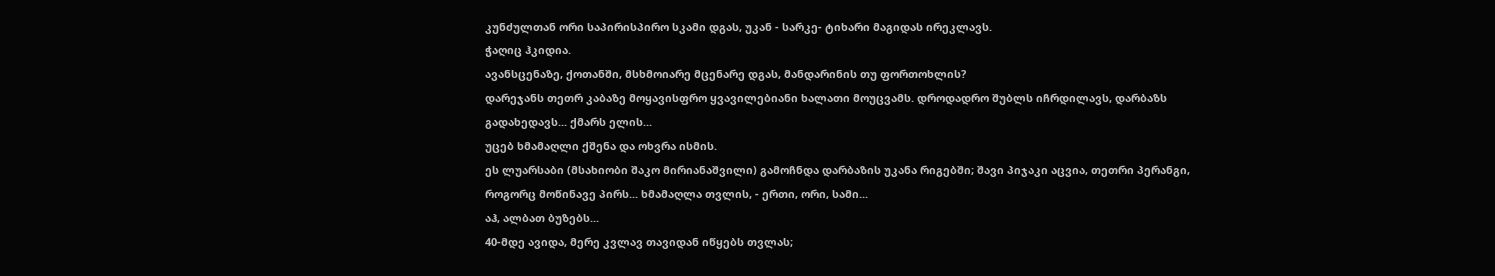კუნძულთან ორი საპირისპირო სკამი დგას, უკან - სარკე- ტიხარი მაგიდას ირეკლავს.
ჭაღიც ჰკიდია.
ავანსცენაზე, ქოთანში, მსხმოიარე მცენარე დგას, მანდარინის თუ ფორთოხლის?
დარეჯანს თეთრ კაბაზე მოყავისფრო ყვავილებიანი ხალათი მოუცვამს. დროდადრო შუბლს იჩრდილავს, დარბაზს გადახედავს... ქმარს ელის...
უცებ ხმამაღლი ქშენა და ოხვრა ისმის.
ეს ლუარსაბი (მსახიობი შაკო მირიანაშვილი) გამოჩნდა დარბაზის უკანა რიგებში; შავი პიჯაკი აცვია, თეთრი პერანგი, როგორც მოწინავე პირს... ხმამაღლა თვლის, - ერთი, ორი, სამი...
აჰ, ალბათ ბუზებს...
40-მდე ავიდა, მერე კვლავ თავიდან იწყებს თვლას;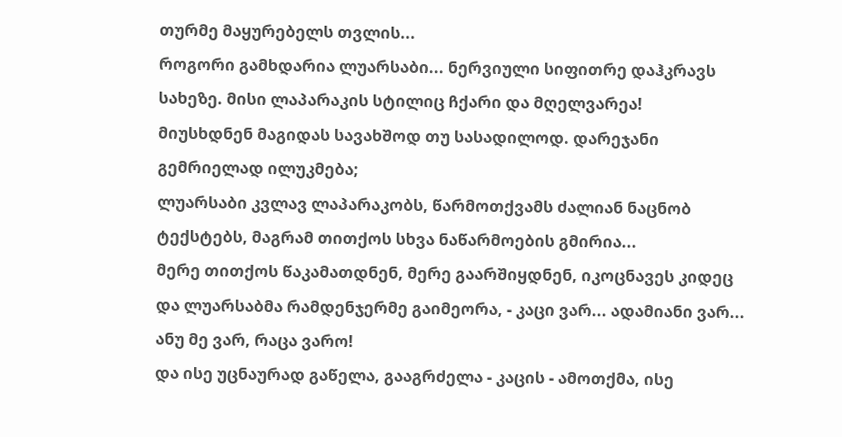თურმე მაყურებელს თვლის...
როგორი გამხდარია ლუარსაბი... ნერვიული სიფითრე დაჰკრავს სახეზე. მისი ლაპარაკის სტილიც ჩქარი და მღელვარეა!
მიუსხდნენ მაგიდას სავახშოდ თუ სასადილოდ. დარეჯანი გემრიელად ილუკმება;
ლუარსაბი კვლავ ლაპარაკობს, წარმოთქვამს ძალიან ნაცნობ ტექსტებს, მაგრამ თითქოს სხვა ნაწარმოების გმირია...
მერე თითქოს წაკამათდნენ, მერე გაარშიყდნენ, იკოცნავეს კიდეც და ლუარსაბმა რამდენჯერმე გაიმეორა, - კაცი ვარ... ადამიანი ვარ...
ანუ მე ვარ, რაცა ვარო!
და ისე უცნაურად გაწელა, გააგრძელა - კაცის - ამოთქმა, ისე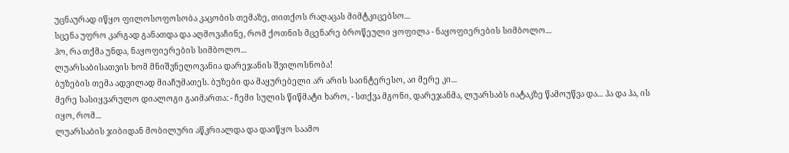უცნაურად იწყო ფილოსოფოსობა კაცობის თემაზე, თითქოს რაღაცას მიმტკიცებსო...
სცენა უფრო კარგად განათდა და აღმოვაჩინე, რომ ქოთნის მცენარე ბროწეული ყოფილა - ნაყოფიერების სიმბოლო...
ჰო, რა თქმა უნდა, ნაყოფიერების სიმბოლო...
ლუარსაბისათვის ხომ მნიშვნელოვანია დარეჯანის შვილოსნობა!
ბუზების თემა ადვილად მიაჩუმათეს. ბუზები და მაყურებელი არ არის საინტერესო, აი მერე კი...
მერე სასიყვარულო დიალოგი გაიმართა: - ჩემი სულის წიწმატი ხარო, - სთქვა მგონი, დარეჯანმა, ლუარსაბს იატაკზე წამოუწვა და... ჰა და ჰა, ის იყო, რომ...
ლუარსაბის ჯიბიდან მობილური აწკრიალდა და დაიწყო საამო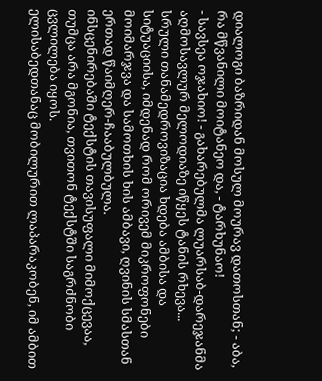დიალოგი ბაზრიდან მოსულ მოურავ დათოსთან; - აბა, რა მწვანილი მოიტანეო და, - ტარხუნაო!
- სავსეა ოჯახიო! - გახარებულმა ლუარსაბ-დარეჯანმა აღმოსავლურ მელოდიაზე იწყეს ტანის რხევა...
სრული თანამედროვიზაცია ხდება ამბისა და სიტუაციისა, იმდენად რომ ორივემ მიკროფონები მოიმარჯვა და სამოთხის ხის ამბავი, ღვინის სმასთან ერთად წაიმღერ-ჩააბულბულა.
ინსცენირებაში ტექსტის თავისუფალი მიმოქცევაა, თუმცა არა მგონია, თვითონ ტექსტში საგრძნობი ცვლილება იყოს.
ელისაბედთანაც მობილურით ლაპარაკობენ, იმ ამბით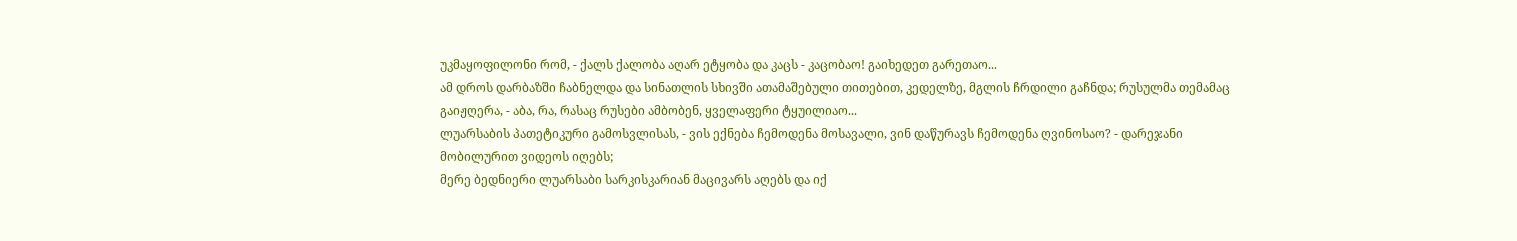უკმაყოფილონი რომ, - ქალს ქალობა აღარ ეტყობა და კაცს - კაცობაო! გაიხედეთ გარეთაო...
ამ დროს დარბაზში ჩაბნელდა და სინათლის სხივში ათამაშებული თითებით, კედელზე, მგლის ჩრდილი გაჩნდა; რუსულმა თემამაც გაიჟღერა, - აბა, რა, რასაც რუსები ამბობენ, ყველაფერი ტყუილიაო...
ლუარსაბის პათეტიკური გამოსვლისას, - ვის ექნება ჩემოდენა მოსავალი, ვინ დაწურავს ჩემოდენა ღვინოსაო? - დარეჯანი მობილურით ვიდეოს იღებს;
მერე ბედნიერი ლუარსაბი სარკისკარიან მაცივარს აღებს და იქ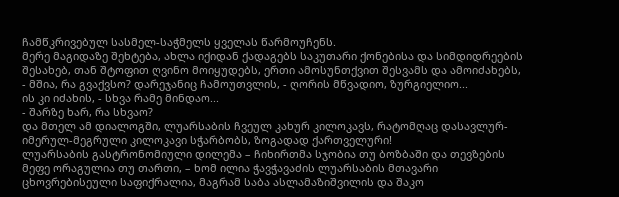ჩამწკრივებულ სასმელ-საჭმელს ყველას წარმოუჩენს.
მერე მაგიდაზე შეხტება, ახლა იქიდან ქადაგებს საკუთარი ქონებისა და სიმდიდრეების შესახებ, თან შტოფით ღვინო მოიყუდებს, ერთი ამოსუნთქვით შესვამს და ამოიძახებს, - მშია, რა გვაქვსო? დარეჯანიც ჩამოუთვლის, - ღორის მწვადიო, ზურგიელიო...
ის კი იძახის, - სხვა რამე მინდაო...
- შარზე ხარ, რა სხვაო?
და მთელ ამ დიალოგში, ლუარსაბის ჩვეულ კახურ კილოკავს, რატომღაც დასავლურ-იმერულ-მეგრული კილოკავი სჭარბობს, ზოგადად ქართველური!
ლუარსაბის გასტრონომიული დილემა – ჩიხირთმა სჯობია თუ ბოზბაში და თევზების მეფე ორაგულია თუ თართი, – ხომ ილია ჭავჭავაძის ლუარსაბის მთავარი ცხოვრებისეული საფიქრალია, მაგრამ საბა ასლამაზიშვილის და შაკო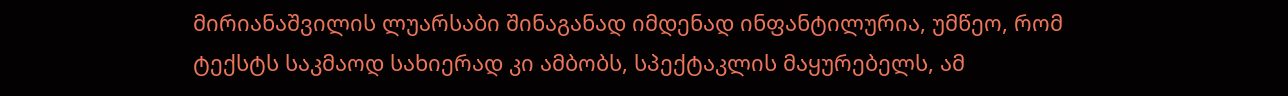მირიანაშვილის ლუარსაბი შინაგანად იმდენად ინფანტილურია, უმწეო, რომ ტექსტს საკმაოდ სახიერად კი ამბობს, სპექტაკლის მაყურებელს, ამ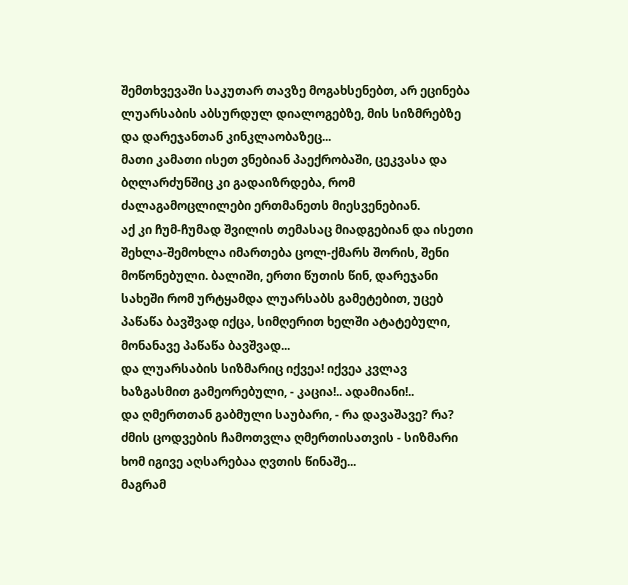შემთხვევაში საკუთარ თავზე მოგახსენებთ, არ ეცინება ლუარსაბის აბსურდულ დიალოგებზე, მის სიზმრებზე და დარეჯანთან კინკლაობაზეც...
მათი კამათი ისეთ ვნებიან პაექრობაში, ცეკვასა და ბღლარძუნშიც კი გადაიზრდება, რომ ძალაგამოცლილები ერთმანეთს მიესვენებიან.
აქ კი ჩუმ-ჩუმად შვილის თემასაც მიადგებიან და ისეთი შეხლა-შემოხლა იმართება ცოლ-ქმარს შორის, შენი მოწონებული. ბალიში, ერთი წუთის წინ, დარეჯანი სახეში რომ ურტყამდა ლუარსაბს გამეტებით, უცებ პაწაწა ბავშვად იქცა, სიმღერით ხელში ატატებული, მონანავე პაწაწა ბავშვად...
და ლუარსაბის სიზმარიც იქვეა! იქვეა კვლავ ხაზგასმით გამეორებული, - კაცია!.. ადამიანი!..
და ღმერთთან გაბმული საუბარი, - რა დავაშავე? რა?
ძმის ცოდვების ჩამოთვლა ღმერთისათვის - სიზმარი ხომ იგივე აღსარებაა ღვთის წინაშე...
მაგრამ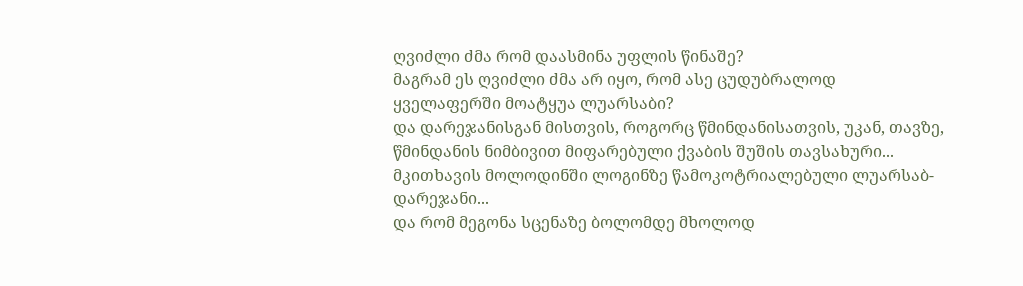ღვიძლი ძმა რომ დაასმინა უფლის წინაშე?
მაგრამ ეს ღვიძლი ძმა არ იყო, რომ ასე ცუდუბრალოდ ყველაფერში მოატყუა ლუარსაბი?
და დარეჯანისგან მისთვის, როგორც წმინდანისათვის, უკან, თავზე, წმინდანის ნიმბივით მიფარებული ქვაბის შუშის თავსახური...
მკითხავის მოლოდინში ლოგინზე წამოკოტრიალებული ლუარსაბ-დარეჯანი...
და რომ მეგონა სცენაზე ბოლომდე მხოლოდ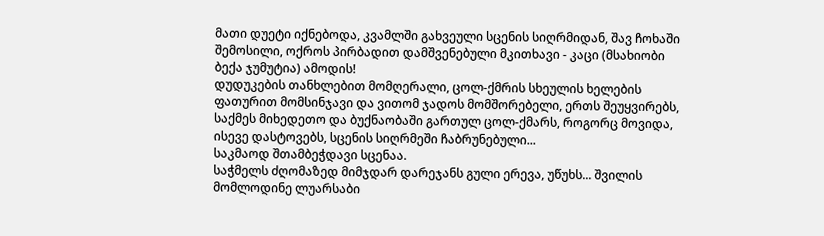მათი დუეტი იქნებოდა, კვამლში გახვეული სცენის სიღრმიდან, შავ ჩოხაში შემოსილი, ოქროს პირბადით დამშვენებული მკითხავი - კაცი (მსახიობი ბექა ჯუმუტია) ამოდის!
დუდუკების თანხლებით მომღერალი, ცოლ-ქმრის სხეულის ხელების ფათურით მომსინჯავი და ვითომ ჯადოს მომშორებელი, ერთს შეუყვირებს, საქმეს მიხედეთო და ბუქნაობაში გართულ ცოლ-ქმარს, როგორც მოვიდა, ისევე დასტოვებს, სცენის სიღრმეში ჩაბრუნებული...
საკმაოდ შთამბეჭდავი სცენაა.
საჭმელს ძღომაზედ მიმჯდარ დარეჯანს გული ერევა, უწუხს... შვილის მომლოდინე ლუარსაბი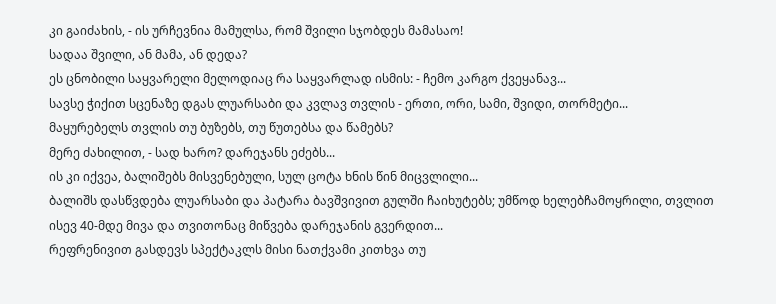კი გაიძახის, - ის ურჩევნია მამულსა, რომ შვილი სჯობდეს მამასაო!
სადაა შვილი, ან მამა, ან დედა?
ეს ცნობილი საყვარელი მელოდიაც რა საყვარლად ისმის: - ჩემო კარგო ქვეყანავ...
სავსე ჭიქით სცენაზე დგას ლუარსაბი და კვლავ თვლის - ერთი, ორი, სამი, შვიდი, თორმეტი...
მაყურებელს თვლის თუ ბუზებს, თუ წუთებსა და წამებს?
მერე ძახილით, - სად ხარო? დარეჯანს ეძებს...
ის კი იქვეა, ბალიშებს მისვენებული, სულ ცოტა ხნის წინ მიცვლილი...
ბალიშს დასწვდება ლუარსაბი და პატარა ბავშვივით გულში ჩაიხუტებს; უმწოდ ხელებჩამოყრილი, თვლით ისევ 40-მდე მივა და თვითონაც მიწვება დარეჯანის გვერდით...
რეფრენივით გასდევს სპექტაკლს მისი ნათქვამი კითხვა თუ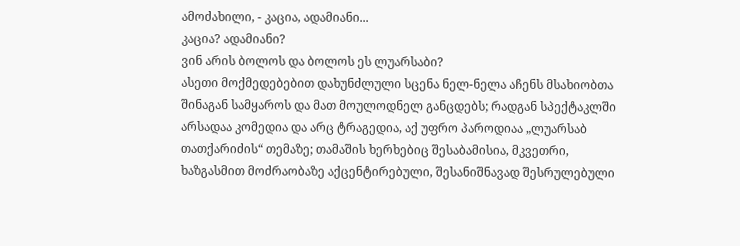ამოძახილი, - კაცია, ადამიანი...
კაცია? ადამიანი?
ვინ არის ბოლოს და ბოლოს ეს ლუარსაბი?
ასეთი მოქმედებებით დახუნძლული სცენა ნელ-ნელა აჩენს მსახიობთა შინაგან სამყაროს და მათ მოულოდნელ განცდებს; რადგან სპექტაკლში არსადაა კომედია და არც ტრაგედია, აქ უფრო პაროდიაა „ლუარსაბ თათქარიძის“ თემაზე; თამაშის ხერხებიც შესაბამისია, მკვეთრი, ხაზგასმით მოძრაობაზე აქცენტირებული, შესანიშნავად შესრულებული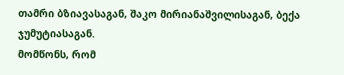თამრი ბზიავასაგან, შაკო მირიანაშვილისაგან, ბექა ჯუმუტიასაგან.
მომწონს, რომ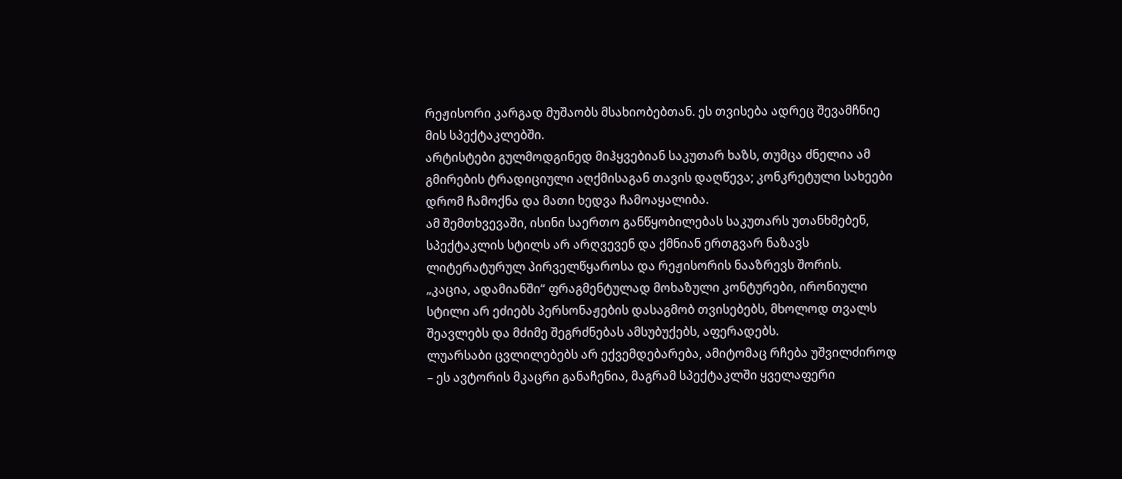რეჟისორი კარგად მუშაობს მსახიობებთან. ეს თვისება ადრეც შევამჩნიე მის სპექტაკლებში.
არტისტები გულმოდგინედ მიჰყვებიან საკუთარ ხაზს, თუმცა ძნელია ამ გმირების ტრადიციული აღქმისაგან თავის დაღწევა; კონკრეტული სახეები დრომ ჩამოქნა და მათი ხედვა ჩამოაყალიბა.
ამ შემთხვევაში, ისინი საერთო განწყობილებას საკუთარს უთანხმებენ, სპექტაკლის სტილს არ არღვევენ და ქმნიან ერთგვარ ნაზავს ლიტერატურულ პირველწყაროსა და რეჟისორის ნააზრევს შორის.
„კაცია, ადამიანში“ ფრაგმენტულად მოხაზული კონტურები, ირონიული სტილი არ ეძიებს პერსონაჟების დასაგმობ თვისებებს, მხოლოდ თვალს შეავლებს და მძიმე შეგრძნებას ამსუბუქებს, აფერადებს.
ლუარსაბი ცვლილებებს არ ექვემდებარება, ამიტომაც რჩება უშვილძიროდ – ეს ავტორის მკაცრი განაჩენია, მაგრამ სპექტაკლში ყველაფერი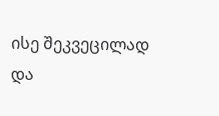ისე შეკვეცილად და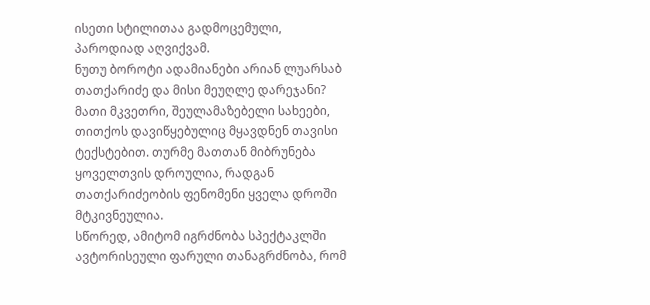ისეთი სტილითაა გადმოცემული, პაროდიად აღვიქვამ.
ნუთუ ბოროტი ადამიანები არიან ლუარსაბ თათქარიძე და მისი მეუღლე დარეჯანი?
მათი მკვეთრი, შეულამაზებელი სახეები, თითქოს დავიწყებულიც მყავდნენ თავისი ტექსტებით. თურმე მათთან მიბრუნება ყოველთვის დროულია, რადგან თათქარიძეობის ფენომენი ყველა დროში მტკივნეულია.
სწორედ, ამიტომ იგრძნობა სპექტაკლში ავტორისეული ფარული თანაგრძნობა, რომ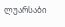ლუარსაბი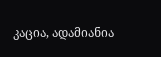კაცია, ადამიანია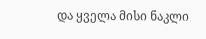და ყველა მისი ნაკლი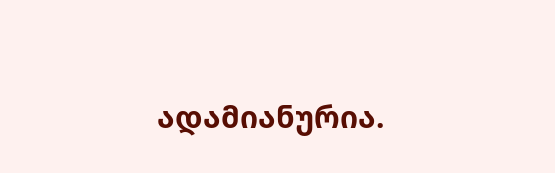ადამიანურია.